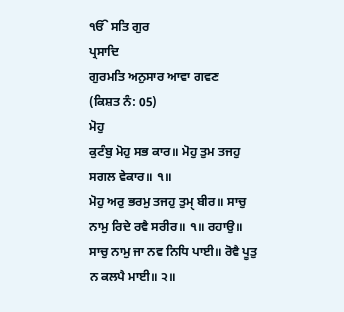ੴ ਸਤਿ ਗੁਰ
ਪ੍ਰਸਾਦਿ
ਗੁਰਮਤਿ ਅਨੁਸਾਰ ਆਵਾ ਗਵਣ
(ਕਿਸ਼ਤ ਨੰ: 05)
ਮੋਹੁ
ਕੁਟੰਬੁ ਮੋਹੁ ਸਭ ਕਾਰ॥ ਮੋਹੁ ਤੁਮ ਤਜਹੁ ਸਗਲ ਵੇਕਾਰ॥ ੧॥
ਮੋਹੁ ਅਰੁ ਭਰਮੁ ਤਜਹੁ ਤੁਮੑ ਬੀਰ॥ ਸਾਚੁ ਨਾਮੁ ਰਿਦੇ ਰਵੈ ਸਰੀਰ॥ ੧॥ ਰਹਾਉ॥
ਸਾਚੁ ਨਾਮੁ ਜਾ ਨਵ ਨਿਧਿ ਪਾਈ॥ ਰੋਵੈ ਪੂਤੁ ਨ ਕਲਪੈ ਮਾਈ॥ ੨॥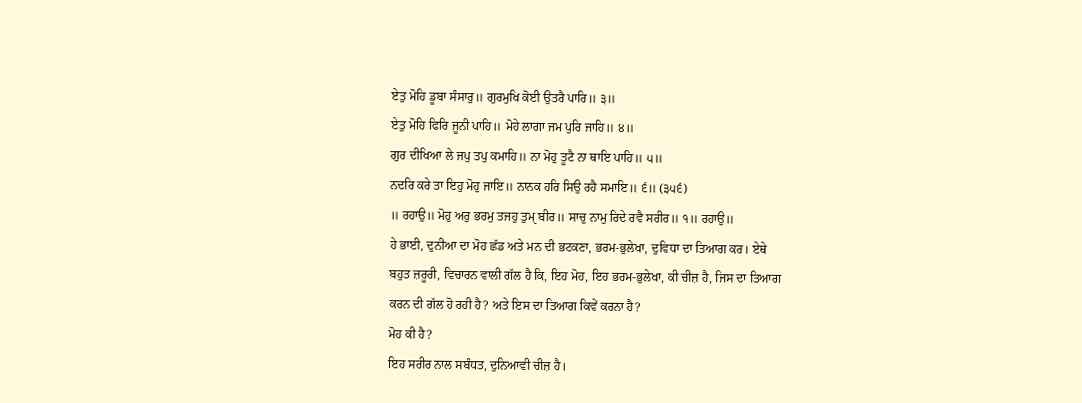ਏਤੁ ਮੋਹਿ ਡੂਬਾ ਸੰਸਾਰੁ॥ ਗੁਰਮੁਖਿ ਕੋਈ ਉਤਰੈ ਪਾਰਿ॥ ੩॥
ਏਤੁ ਮੋਹਿ ਫਿਰਿ ਜੂਨੀ ਪਾਹਿ॥ ਮੋਹੇ ਲਾਗਾ ਜਮ ਪੁਰਿ ਜਾਹਿ॥ ੪॥
ਗੁਰ ਦੀਖਿਆ ਲੇ ਜਪੁ ਤਪੁ ਕਮਾਹਿ॥ ਨਾ ਮੋਹੁ ਤੂਟੈ ਨਾ ਥਾਇ ਪਾਹਿ॥ ੫॥
ਨਦਰਿ ਕਰੇ ਤਾ ਇਹੁ ਮੋਹੁ ਜਾਇ॥ ਨਾਨਕ ਹਰਿ ਸਿਉ ਰਹੈ ਸਮਾਇ॥ ੬॥ (੩੫੬)
॥ ਰਹਾਉ॥ ਮੋਹੁ ਅਰੁ ਭਰਮੁ ਤਜਹੁ ਤੁਮੑ ਬੀਰ॥ ਸਾਚੁ ਨਾਮੁ ਰਿਦੇ ਰਵੈ ਸਰੀਰ॥ ੧॥ ਰਹਾਉ॥
ਹੇ ਭਾਈ, ਦੁਨੀਆ ਦਾ ਮੋਹ ਛੱਡ ਅਤੇ ਮਨ ਦੀ ਭਟਕਣਾ, ਭਰਮ-ਭੁਲੇਖਾ, ਦੁਵਿਧਾ ਦਾ ਤਿਆਗ ਕਰ। ਏਥੇ
ਬਹੁਤ ਜ਼ਰੂਰੀ, ਵਿਚਾਰਨ ਵਾਲੀ ਗੱਲ ਹੈ ਕਿ, ਇਹ ਮੋਹ, ਇਹ ਭਰਮ-ਭੁਲੇਖਾ, ਕੀ ਚੀਜ਼ ਹੈ, ਜਿਸ ਦਾ ਤਿਆਗ
ਕਰਨ ਦੀ ਗੱਲ ਹੋ ਰਹੀ ਹੈ? ਅਤੇ ਇਸ ਦਾ ਤਿਆਗ ਕਿਵੇਂ ਕਰਨਾ ਹੈ?
ਮੋਹ ਕੀ ਹੈ?
ਇਹ ਸਰੀਰ ਨਾਲ ਸਬੰਧਤ, ਦੁਨਿਆਵੀ ਚੀਜ਼ ਹੈ।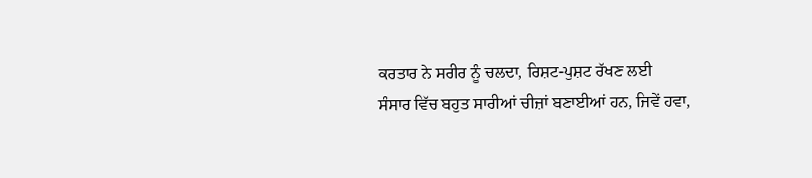ਕਰਤਾਰ ਨੇ ਸਰੀਰ ਨੂੰ ਚਲਦਾ, ਰਿਸ਼ਟ-ਪੁਸ਼ਟ ਰੱਖਣ ਲਈ
ਸੰਸਾਰ ਵਿੱਚ ਬਹੁਤ ਸਾਰੀਆਂ ਚੀਜ਼ਾਂ ਬਣਾਈਆਂ ਹਨ, ਜਿਵੇਂ ਹਵਾ,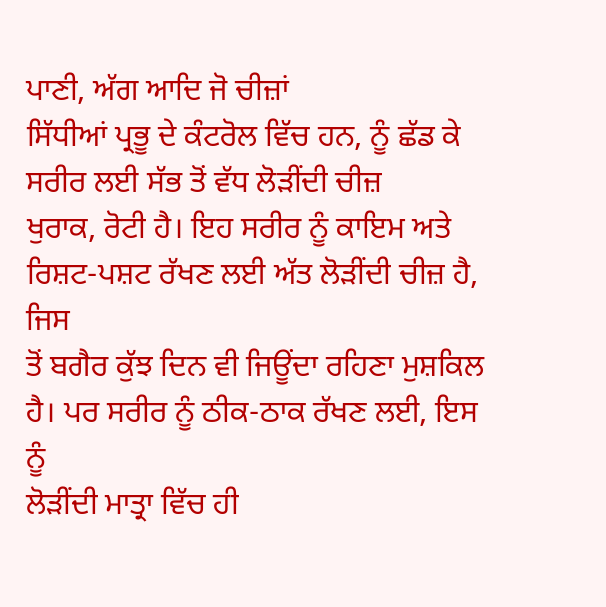ਪਾਣੀ, ਅੱਗ ਆਦਿ ਜੋ ਚੀਜ਼ਾਂ
ਸਿੱਧੀਆਂ ਪ੍ਰਭੂ ਦੇ ਕੰਟਰੋਲ ਵਿੱਚ ਹਨ, ਨੂੰ ਛੱਡ ਕੇ ਸਰੀਰ ਲਈ ਸੱਭ ਤੋਂ ਵੱਧ ਲੋੜੀਂਦੀ ਚੀਜ਼
ਖੁਰਾਕ, ਰੋਟੀ ਹੈ। ਇਹ ਸਰੀਰ ਨੂੰ ਕਾਇਮ ਅਤੇ ਰਿਸ਼ਟ-ਪਸ਼ਟ ਰੱਖਣ ਲਈ ਅੱਤ ਲੋੜੀਂਦੀ ਚੀਜ਼ ਹੈ, ਜਿਸ
ਤੋਂ ਬਗੈਰ ਕੁੱਝ ਦਿਨ ਵੀ ਜਿਊਂਦਾ ਰਹਿਣਾ ਮੁਸ਼ਕਿਲ ਹੈ। ਪਰ ਸਰੀਰ ਨੂੰ ਠੀਕ-ਠਾਕ ਰੱਖਣ ਲਈ, ਇਸ ਨੂੰ
ਲੋੜੀਂਦੀ ਮਾਤ੍ਰਾ ਵਿੱਚ ਹੀ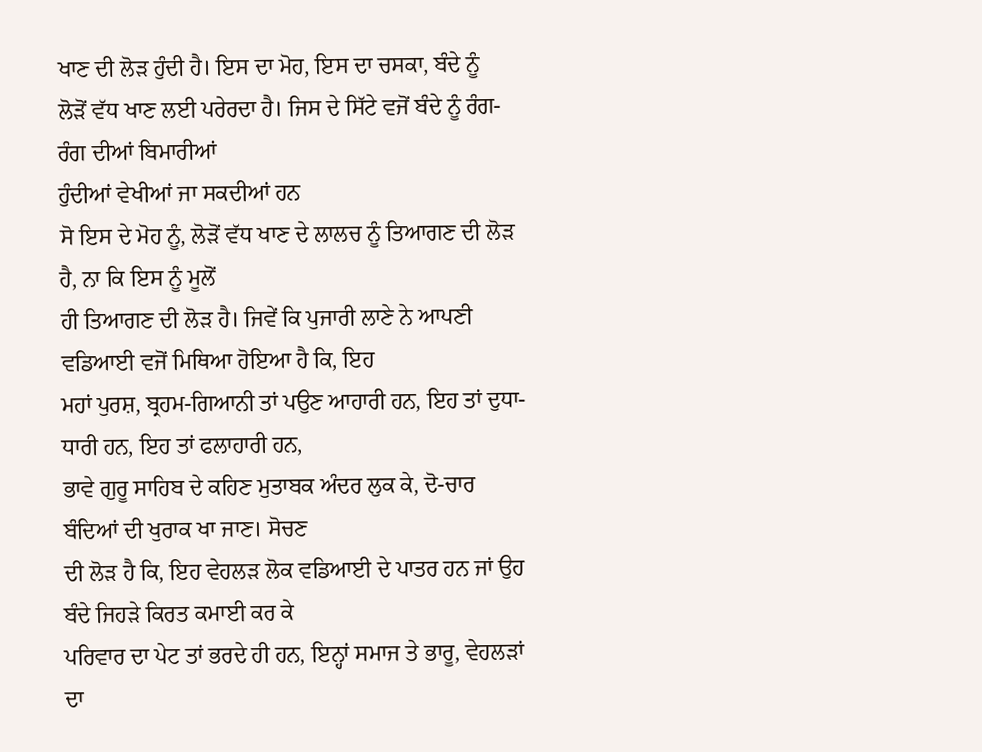ਖਾਣ ਦੀ ਲੋੜ ਹੁੰਦੀ ਹੈ। ਇਸ ਦਾ ਮੋਹ, ਇਸ ਦਾ ਚਸਕਾ, ਬੰਦੇ ਨੂੰ
ਲੋੜੋਂ ਵੱਧ ਖਾਣ ਲਈ ਪਰੇਰਦਾ ਹੈ। ਜਿਸ ਦੇ ਸਿੱਟੇ ਵਜੋਂ ਬੰਦੇ ਨੂੰ ਰੰਗ-ਰੰਗ ਦੀਆਂ ਬਿਮਾਰੀਆਂ
ਹੁੰਦੀਆਂ ਵੇਖੀਆਂ ਜਾ ਸਕਦੀਆਂ ਹਨ
ਸੋ ਇਸ ਦੇ ਮੋਹ ਨੂੰ, ਲੋੜੋਂ ਵੱਧ ਖਾਣ ਦੇ ਲਾਲਚ ਨੂੰ ਤਿਆਗਣ ਦੀ ਲੋੜ ਹੈ, ਨਾ ਕਿ ਇਸ ਨੂੰ ਮੂਲੋਂ
ਹੀ ਤਿਆਗਣ ਦੀ ਲੋੜ ਹੈ। ਜਿਵੇਂ ਕਿ ਪੁਜਾਰੀ ਲਾਣੇ ਨੇ ਆਪਣੀ ਵਡਿਆਈ ਵਜੋਂ ਮਿਥਿਆ ਹੋਇਆ ਹੈ ਕਿ, ਇਹ
ਮਹਾਂ ਪੁਰਸ਼, ਬ੍ਰਹਮ-ਗਿਆਨੀ ਤਾਂ ਪਉਣ ਆਹਾਰੀ ਹਨ, ਇਹ ਤਾਂ ਦੁਧਾ-ਧਾਰੀ ਹਨ, ਇਹ ਤਾਂ ਫਲਾਹਾਰੀ ਹਨ,
ਭਾਵੇ ਗੁਰੂ ਸਾਹਿਬ ਦੇ ਕਹਿਣ ਮੁਤਾਬਕ ਅੰਦਰ ਲੁਕ ਕੇ, ਦੋ-ਚਾਰ ਬੰਦਿਆਂ ਦੀ ਖੁਰਾਕ ਖਾ ਜਾਣ। ਸੋਚਣ
ਦੀ ਲੋੜ ਹੈ ਕਿ, ਇਹ ਵੇਹਲੜ ਲੋਕ ਵਡਿਆਈ ਦੇ ਪਾਤਰ ਹਨ ਜਾਂ ਉਹ ਬੰਦੇ ਜਿਹੜੇ ਕਿਰਤ ਕਮਾਈ ਕਰ ਕੇ
ਪਰਿਵਾਰ ਦਾ ਪੇਟ ਤਾਂ ਭਰਦੇ ਹੀ ਹਨ, ਇਨ੍ਹਾਂ ਸਮਾਜ ਤੇ ਭਾਰੂ, ਵੇਹਲੜਾਂ ਦਾ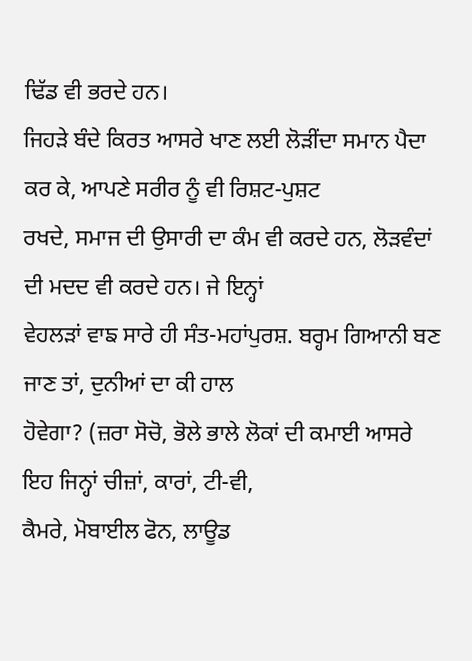ਢਿੱਡ ਵੀ ਭਰਦੇ ਹਨ।
ਜਿਹੜੇ ਬੰਦੇ ਕਿਰਤ ਆਸਰੇ ਖਾਣ ਲਈ ਲੋੜੀਂਦਾ ਸਮਾਨ ਪੈਦਾ ਕਰ ਕੇ, ਆਪਣੇ ਸਰੀਰ ਨੂੰ ਵੀ ਰਿਸ਼ਟ-ਪੁਸ਼ਟ
ਰਖਦੇ, ਸਮਾਜ ਦੀ ਉਸਾਰੀ ਦਾ ਕੰਮ ਵੀ ਕਰਦੇ ਹਨ, ਲੋੜਵੰਦਾਂ ਦੀ ਮਦਦ ਵੀ ਕਰਦੇ ਹਨ। ਜੇ ਇਨ੍ਹਾਂ
ਵੇਹਲੜਾਂ ਵਾਙ ਸਾਰੇ ਹੀ ਸੰਤ-ਮਹਾਂਪੁਰਸ਼. ਬਰ੍ਹਮ ਗਿਆਨੀ ਬਣ ਜਾਣ ਤਾਂ, ਦੁਨੀਆਂ ਦਾ ਕੀ ਹਾਲ
ਹੋਵੇਗਾ? (ਜ਼ਰਾ ਸੋਚੋ, ਭੋਲੇ ਭਾਲੇ ਲੋਕਾਂ ਦੀ ਕਮਾਈ ਆਸਰੇ ਇਹ ਜਿਨ੍ਹਾਂ ਚੀਜ਼ਾਂ, ਕਾਰਾਂ, ਟੀ-ਵੀ,
ਕੈਮਰੇ, ਮੋਬਾਈਲ ਫੋਨ, ਲਾਊਡ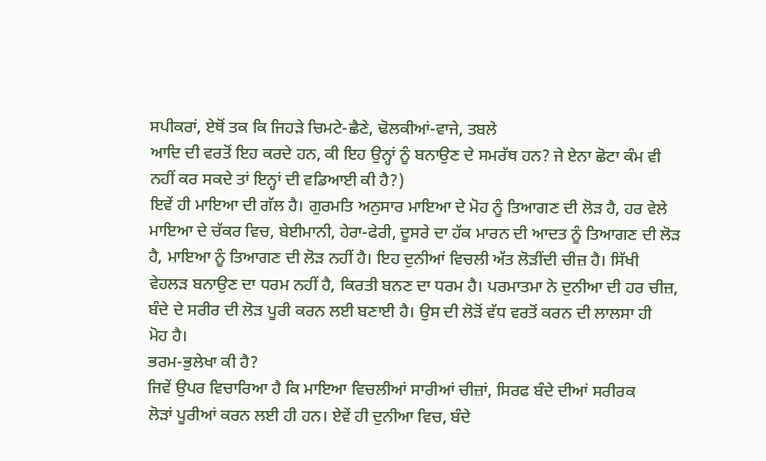ਸਪੀਕਰਾਂ, ਏਥੋਂ ਤਕ ਕਿ ਜਿਹੜੇ ਚਿਮਟੇ-ਛੈਣੇ, ਢੋਲਕੀਆਂ-ਵਾਜੇ, ਤਬਲੇ
ਆਦਿ ਦੀ ਵਰਤੋਂ ਇਹ ਕਰਦੇ ਹਨ, ਕੀ ਇਹ ਉਨ੍ਹਾਂ ਨੂੰ ਬਨਾਉਣ ਦੇ ਸਮਰੱਥ ਹਨ? ਜੇ ਏਨਾ ਛੋਟਾ ਕੰਮ ਵੀ
ਨਹੀਂ ਕਰ ਸਕਦੇ ਤਾਂ ਇਨ੍ਹਾਂ ਦੀ ਵਡਿਆਈ ਕੀ ਹੈ?)
ਇਵੇਂ ਹੀ ਮਾਇਆ ਦੀ ਗੱਲ ਹੈ। ਗੁਰਮਤਿ ਅਨੁਸਾਰ ਮਾਇਆ ਦੇ ਮੋਹ ਨੂੰ ਤਿਆਗਣ ਦੀ ਲੋੜ ਹੈ, ਹਰ ਵੇਲੇ
ਮਾਇਆ ਦੇ ਚੱਕਰ ਵਿਚ, ਬੇਈਮਾਨੀ, ਹੇਰਾ-ਫੇਰੀ, ਦੂਸਰੇ ਦਾ ਹੱਕ ਮਾਰਨ ਦੀ ਆਦਤ ਨੂੰ ਤਿਆਗਣ ਦੀ ਲੋੜ
ਹੈ, ਮਾਇਆ ਨੂੰ ਤਿਆਗਣ ਦੀ ਲੋੜ ਨਹੀਂ ਹੈ। ਇਹ ਦੁਨੀਆਂ ਵਿਚਲੀ ਅੱਤ ਲੋੜੀਂਦੀ ਚੀਜ਼ ਹੈ। ਸਿੱਖੀ
ਵੇਹਲੜ ਬਨਾਉਣ ਦਾ ਧਰਮ ਨਹੀਂ ਹੈ, ਕਿਰਤੀ ਬਨਣ ਦਾ ਧਰਮ ਹੈ। ਪਰਮਾਤਮਾ ਨੇ ਦੁਨੀਆ ਦੀ ਹਰ ਚੀਜ਼,
ਬੰਦੇ ਦੇ ਸਰੀਰ ਦੀ ਲੋੜ ਪੂਰੀ ਕਰਨ ਲਈ ਬਣਾਈ ਹੈ। ਉਸ ਦੀ ਲੋੜੋਂ ਵੱਧ ਵਰਤੋਂ ਕਰਨ ਦੀ ਲਾਲਸਾ ਹੀ
ਮੋਹ ਹੈ।
ਭਰਮ-ਭੁਲੇਖਾ ਕੀ ਹੈ?
ਜਿਵੇਂ ਉਪਰ ਵਿਚਾਰਿਆ ਹੈ ਕਿ ਮਾਇਆ ਵਿਚਲੀਆਂ ਸਾਰੀਆਂ ਚੀਜ਼ਾਂ, ਸਿਰਫ ਬੰਦੇ ਦੀਆਂ ਸਰੀਰਕ
ਲੋੜਾਂ ਪੂਰੀਆਂ ਕਰਨ ਲਈ ਹੀ ਹਨ। ਏਵੇਂ ਹੀ ਦੁਨੀਆ ਵਿਚ, ਬੰਦੇ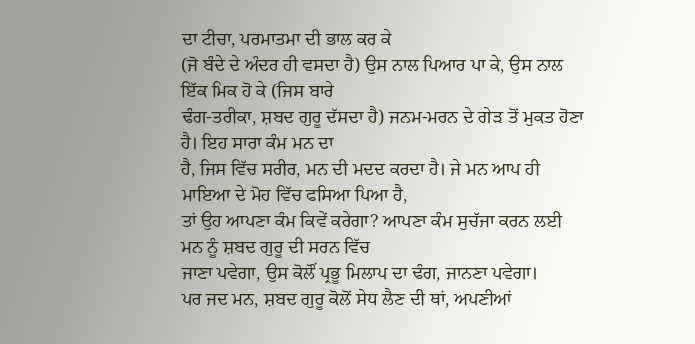ਦਾ ਟੀਚਾ, ਪਰਮਾਤਮਾ ਦੀ ਭਾਲ ਕਰ ਕੇ
(ਜੋ ਬੰਦੇ ਦੇ ਅੰਦਰ ਹੀ ਵਸਦਾ ਹੈ) ਉਸ ਨਾਲ ਪਿਆਰ ਪਾ ਕੇ, ਉਸ ਨਾਲ ਇੱਕ ਮਿਕ ਹੋ ਕੇ (ਜਿਸ ਬਾਰੇ
ਢੰਗ-ਤਰੀਕਾ, ਸ਼ਬਦ ਗੁਰੂ ਦੱਸਦਾ ਹੈ) ਜਨਮ-ਮਰਨ ਦੇ ਗੇੜ ਤੋਂ ਮੁਕਤ ਹੋਣਾ ਹੈ। ਇਹ ਸਾਰਾ ਕੰਮ ਮਨ ਦਾ
ਹੈ, ਜਿਸ ਵਿੱਚ ਸਰੀਰ, ਮਨ ਦੀ ਮਦਦ ਕਰਦਾ ਹੈ। ਜੇ ਮਨ ਆਪ ਹੀ ਮਾਇਆ ਦੇ ਮੋਹ ਵਿੱਚ ਫਸਿਆ ਪਿਆ ਹੈ,
ਤਾਂ ਉਹ ਆਪਣਾ ਕੰਮ ਕਿਵੇਂ ਕਰੇਗਾ? ਆਪਣਾ ਕੰਮ ਸੁਚੱਜਾ ਕਰਨ ਲਈ ਮਨ ਨੂੰ ਸ਼ਬਦ ਗੁਰੂ ਦੀ ਸਰਨ ਵਿੱਚ
ਜਾਣਾ ਪਵੇਗਾ, ਉਸ ਕੋਲੌਂ ਪ੍ਰਭੂ ਮਿਲਾਪ ਦਾ ਢੰਗ, ਜਾਨਣਾ ਪਵੇਗਾ।
ਪਰ ਜਦ ਮਨ, ਸ਼ਬਦ ਗੁਰੂ ਕੋਲੋਂ ਸੇਧ ਲੈਣ ਦੀ ਥਾਂ, ਅਪਣੀਆਂ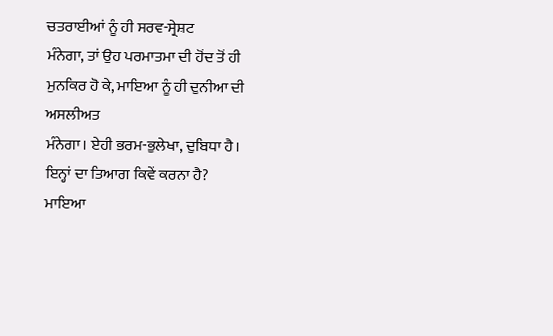ਚਤਰਾਈਆਂ ਨੂੰ ਹੀ ਸਰਵ-ਸ੍ਰੇਸ਼ਟ
ਮੰਨੇਗਾ, ਤਾਂ ਉਹ ਪਰਮਾਤਮਾ ਦੀ ਹੋਂਦ ਤੋਂ ਹੀ ਮੁਨਕਿਰ ਹੋ ਕੇ, ਮਾਇਆ ਨੂੰ ਹੀ ਦੁਨੀਆ ਦੀ ਅਸਲੀਅਤ
ਮੰਨੇਗਾ। ਏਹੀ ਭਰਮ-ਭੁਲੇਖਾ, ਦੁਬਿਧਾ ਹੈ।
ਇਨ੍ਹਾਂ ਦਾ ਤਿਆਗ ਕਿਵੇਂ ਕਰਨਾ ਹੈ?
ਮਾਇਆ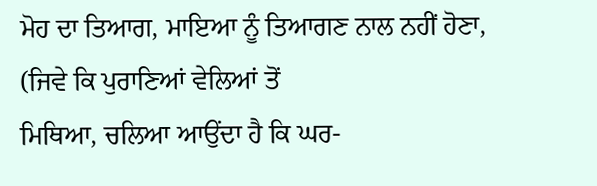ਮੋਹ ਦਾ ਤਿਆਗ, ਮਾਇਆ ਨੂੰ ਤਿਆਗਣ ਨਾਲ ਨਹੀਂ ਹੋਣਾ, (ਜਿਵੇ ਕਿ ਪੁਰਾਣਿਆਂ ਵੇਲਿਆਂ ਤੋਂ
ਮਿਥਿਆ, ਚਲਿਆ ਆਉਂਦਾ ਹੈ ਕਿ ਘਰ-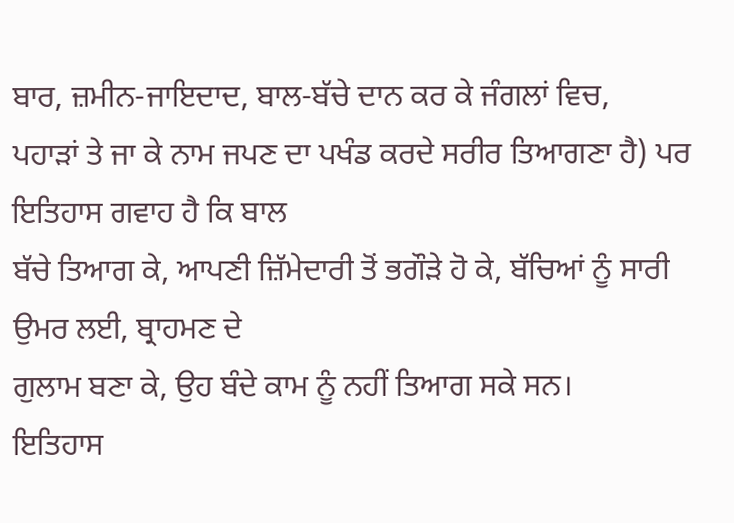ਬਾਰ, ਜ਼ਮੀਨ-ਜਾਇਦਾਦ, ਬਾਲ-ਬੱਚੇ ਦਾਨ ਕਰ ਕੇ ਜੰਗਲਾਂ ਵਿਚ,
ਪਹਾੜਾਂ ਤੇ ਜਾ ਕੇ ਨਾਮ ਜਪਣ ਦਾ ਪਖੰਡ ਕਰਦੇ ਸਰੀਰ ਤਿਆਗਣਾ ਹੈ) ਪਰ ਇਤਿਹਾਸ ਗਵਾਹ ਹੈ ਕਿ ਬਾਲ
ਬੱਚੇ ਤਿਆਗ ਕੇ, ਆਪਣੀ ਜ਼ਿੱਮੇਦਾਰੀ ਤੋਂ ਭਗੌੜੇ ਹੋ ਕੇ, ਬੱਚਿਆਂ ਨੂੰ ਸਾਰੀ ਉਮਰ ਲਈ, ਬ੍ਰਾਹਮਣ ਦੇ
ਗੁਲਾਮ ਬਣਾ ਕੇ, ਉਹ ਬੰਦੇ ਕਾਮ ਨੂੰ ਨਹੀਂ ਤਿਆਗ ਸਕੇ ਸਨ।
ਇਤਿਹਾਸ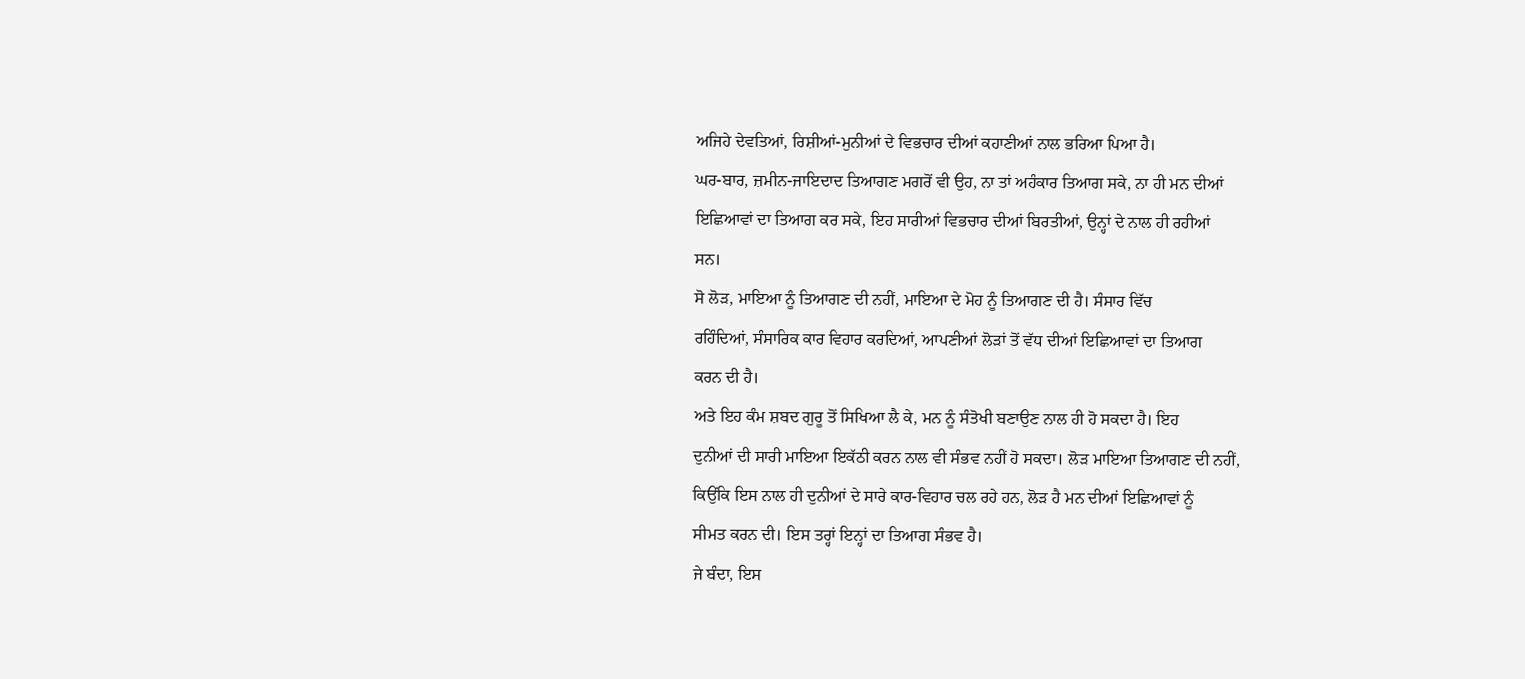ਅਜਿਹੇ ਦੇਵਤਿਆਂ, ਰਿਸ਼ੀਆਂ-ਮੁਨੀਆਂ ਦੇ ਵਿਭਚਾਰ ਦੀਆਂ ਕਹਾਣੀਆਂ ਨਾਲ ਭਰਿਆ ਪਿਆ ਹੈ।
ਘਰ-ਬਾਰ, ਜ਼ਮੀਨ-ਜਾਇਦਾਦ ਤਿਆਗਣ ਮਗਰੋਂ ਵੀ ਉਹ, ਨਾ ਤਾਂ ਅਹੰਕਾਰ ਤਿਆਗ ਸਕੇ, ਨਾ ਹੀ ਮਨ ਦੀਆਂ
ਇਛਿਆਵਾਂ ਦਾ ਤਿਆਗ ਕਰ ਸਕੇ, ਇਹ ਸਾਰੀਆਂ ਵਿਭਚਾਰ ਦੀਆਂ ਬਿਰਤੀਆਂ, ਉਨ੍ਹਾਂ ਦੇ ਨਾਲ ਹੀ ਰਹੀਆਂ
ਸਨ।
ਸੋ ਲੋੜ, ਮਾਇਆ ਨੂੰ ਤਿਆਗਣ ਦੀ ਨਹੀਂ, ਮਾਇਆ ਦੇ ਮੋਹ ਨੂੰ ਤਿਆਗਣ ਦੀ ਹੈ। ਸੰਸਾਰ ਵਿੱਚ
ਰਹਿੰਦਿਆਂ, ਸੰਸਾਰਿਕ ਕਾਰ ਵਿਹਾਰ ਕਰਦਿਆਂ, ਆਪਣੀਆਂ ਲੋੜਾਂ ਤੋਂ ਵੱਧ ਦੀਆਂ ਇਛਿਆਵਾਂ ਦਾ ਤਿਆਗ
ਕਰਨ ਦੀ ਹੈ।
ਅਤੇ ਇਹ ਕੰਮ ਸ਼ਬਦ ਗੁਰੂ ਤੋਂ ਸਿਖਿਆ ਲੈ ਕੇ, ਮਨ ਨੂੰ ਸੰਤੋਖੀ ਬਣਾਉਣ ਨਾਲ ਹੀ ਹੋ ਸਕਦਾ ਹੈ। ਇਹ
ਦੁਨੀਆਂ ਦੀ ਸਾਰੀ ਮਾਇਆ ਇਕੱਠੀ ਕਰਨ ਨਾਲ ਵੀ ਸੰਭਵ ਨਹੀਂ ਹੋ ਸਕਦਾ। ਲੋੜ ਮਾਇਆ ਤਿਆਗਣ ਦੀ ਨਹੀਂ,
ਕਿਉਂਕਿ ਇਸ ਨਾਲ ਹੀ ਦੁਨੀਆਂ ਦੇ ਸਾਰੇ ਕਾਰ-ਵਿਹਾਰ ਚਲ ਰਹੇ ਹਨ, ਲੋੜ ਹੈ ਮਨ ਦੀਆਂ ਇਛਿਆਵਾਂ ਨੂੰ
ਸੀਮਤ ਕਰਨ ਦੀ। ਇਸ ਤਰ੍ਹਾਂ ਇਨ੍ਹਾਂ ਦਾ ਤਿਆਗ ਸੰਭਵ ਹੈ।
ਜੇ ਬੰਦਾ, ਇਸ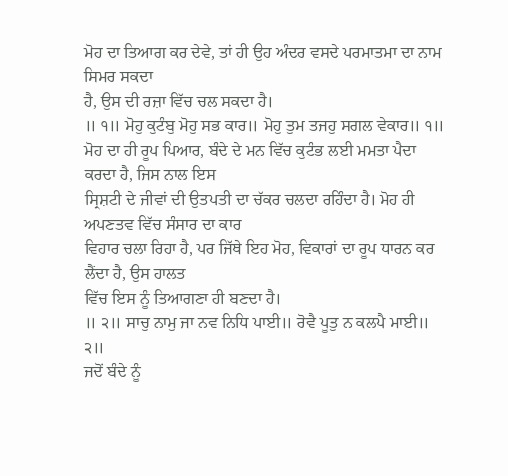ਮੋਹ ਦਾ ਤਿਆਗ ਕਰ ਦੇਵੇ, ਤਾਂ ਹੀ ਉਹ ਅੰਦਰ ਵਸਦੇ ਪਰਮਾਤਮਾ ਦਾ ਨਾਮ ਸਿਮਰ ਸਕਦਾ
ਹੈ, ਉਸ ਦੀ ਰਜ਼ਾ ਵਿੱਚ ਚਲ ਸਕਦਾ ਹੈ।
॥ ੧॥ ਮੋਹੁ ਕੁਟੰਬੁ ਮੋਹੁ ਸਭ ਕਾਰ॥ ਮੋਹੁ ਤੁਮ ਤਜਹੁ ਸਗਲ ਵੇਕਾਰ॥ ੧॥
ਮੋਹ ਦਾ ਹੀ ਰੂਪ ਪਿਆਰ, ਬੰਦੇ ਦੇ ਮਨ ਵਿੱਚ ਕੁਟੰਭ ਲਈ ਮਮਤਾ ਪੈਦਾ ਕਰਦਾ ਹੈ, ਜਿਸ ਨਾਲ ਇਸ
ਸ੍ਰਿਸ਼ਟੀ ਦੇ ਜੀਵਾਂ ਦੀ ਉਤਪਤੀ ਦਾ ਚੱਕਰ ਚਲਦਾ ਰਹਿੰਦਾ ਹੈ। ਮੋਹ ਹੀ ਅਪਣਤਵ ਵਿੱਚ ਸੰਸਾਰ ਦਾ ਕਾਰ
ਵਿਹਾਰ ਚਲਾ ਰਿਹਾ ਹੈ, ਪਰ ਜਿੱਥੇ ਇਹ ਮੋਹ, ਵਿਕਾਰਾਂ ਦਾ ਰੂਪ ਧਾਰਨ ਕਰ ਲੈਂਦਾ ਹੈ, ਉਸ ਹਾਲਤ
ਵਿੱਚ ਇਸ ਨੂੰ ਤਿਆਗਣਾ ਹੀ ਬਣਦਾ ਹੈ।
॥ ੨॥ ਸਾਚੁ ਨਾਮੁ ਜਾ ਨਵ ਨਿਧਿ ਪਾਈ॥ ਰੋਵੈ ਪੂਤੁ ਨ ਕਲਪੈ ਮਾਈ॥ ੨॥
ਜਦੋਂ ਬੰਦੇ ਨੂੰ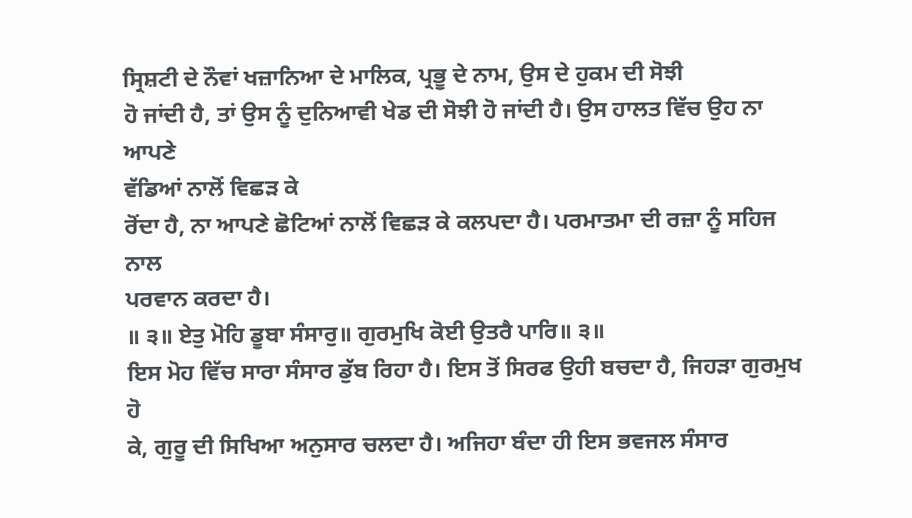ਸ੍ਰਿਸ਼ਟੀ ਦੇ ਨੌਵਾਂ ਖਜ਼ਾਨਿਆ ਦੇ ਮਾਲਿਕ, ਪ੍ਰਭੂ ਦੇ ਨਾਮ, ਉਸ ਦੇ ਹੁਕਮ ਦੀ ਸੋਝੀ
ਹੋ ਜਾਂਦੀ ਹੈ, ਤਾਂ ਉਸ ਨੂੰ ਦੁਨਿਆਵੀ ਖੇਡ ਦੀ ਸੋਝੀ ਹੋ ਜਾਂਦੀ ਹੈ। ਉਸ ਹਾਲਤ ਵਿੱਚ ਉਹ ਨਾ ਆਪਣੇ
ਵੱਡਿਆਂ ਨਾਲੋਂ ਵਿਛੜ ਕੇ
ਰੋਂਦਾ ਹੈ, ਨਾ ਆਪਣੇ ਛੋਟਿਆਂ ਨਾਲੋਂ ਵਿਛੜ ਕੇ ਕਲਪਦਾ ਹੈ। ਪਰਮਾਤਮਾ ਦੀ ਰਜ਼ਾ ਨੂੰ ਸਹਿਜ ਨਾਲ
ਪਰਵਾਨ ਕਰਦਾ ਹੈ।
॥ ੩॥ ਏਤੁ ਮੋਹਿ ਡੂਬਾ ਸੰਸਾਰੁ॥ ਗੁਰਮੁਖਿ ਕੋਈ ਉਤਰੈ ਪਾਰਿ॥ ੩॥
ਇਸ ਮੋਹ ਵਿੱਚ ਸਾਰਾ ਸੰਸਾਰ ਡੁੱਬ ਰਿਹਾ ਹੈ। ਇਸ ਤੋਂ ਸਿਰਫ ਉਹੀ ਬਚਦਾ ਹੈ, ਜਿਹੜਾ ਗੁਰਮੁਖ ਹੋ
ਕੇ, ਗੁਰੂ ਦੀ ਸਿਖਿਆ ਅਨੁਸਾਰ ਚਲਦਾ ਹੈ। ਅਜਿਹਾ ਬੰਦਾ ਹੀ ਇਸ ਭਵਜਲ ਸੰਸਾਰ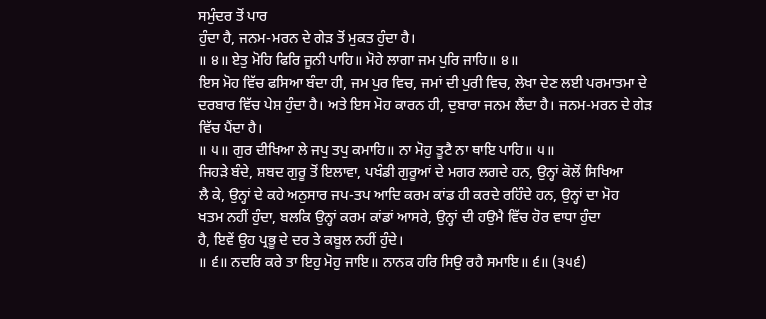ਸਮੁੰਦਰ ਤੋਂ ਪਾਰ
ਹੁੰਦਾ ਹੈ, ਜਨਮ-ਮਰਨ ਦੇ ਗੇੜ ਤੋਂ ਮੁਕਤ ਹੁੰਦਾ ਹੈ।
॥ ੪॥ ਏਤੁ ਮੋਹਿ ਫਿਰਿ ਜੂਨੀ ਪਾਹਿ॥ ਮੋਹੇ ਲਾਗਾ ਜਮ ਪੁਰਿ ਜਾਹਿ॥ ੪॥
ਇਸ ਮੋਹ ਵਿੱਚ ਫਸਿਆ ਬੰਦਾ ਹੀ, ਜਮ ਪੁਰ ਵਿਚ, ਜਮਾਂ ਦੀ ਪੁਰੀ ਵਿਚ, ਲੇਖਾ ਦੇਣ ਲਈ ਪਰਮਾਤਮਾ ਦੇ
ਦਰਬਾਰ ਵਿੱਚ ਪੇਸ਼ ਹੁੰਦਾ ਹੈ। ਅਤੇ ਇਸ ਮੋਹ ਕਾਰਨ ਹੀ, ਦੁਬਾਰਾ ਜਨਮ ਲੈਂਦਾ ਹੈ। ਜਨਮ-ਮਰਨ ਦੇ ਗੇੜ
ਵਿੱਚ ਪੈਂਦਾ ਹੈ।
॥ ੫॥ ਗੁਰ ਦੀਖਿਆ ਲੇ ਜਪੁ ਤਪੁ ਕਮਾਹਿ॥ ਨਾ ਮੋਹੁ ਤੂਟੈ ਨਾ ਥਾਇ ਪਾਹਿ॥ ੫॥
ਜਿਹੜੇ ਬੰਦੇ, ਸ਼ਬਦ ਗੁਰੂ ਤੋਂ ਇਲਾਵਾ, ਪਖੰਡੀ ਗੁਰੂਆਂ ਦੇ ਮਗਰ ਲਗਦੇ ਹਨ, ਉਨ੍ਹਾਂ ਕੋਲੋਂ ਸਿਖਿਆ
ਲੈ ਕੇ, ਉਨ੍ਹਾਂ ਦੇ ਕਹੇ ਅਨੁਸਾਰ ਜਪ-ਤਪ ਆਦਿ ਕਰਮ ਕਾਂਡ ਹੀ ਕਰਦੇ ਰਹਿੰਦੇ ਹਨ, ਉਨ੍ਹਾਂ ਦਾ ਮੋਹ
ਖਤਮ ਨਹੀਂ ਹੁੰਦਾ, ਬਲਕਿ ਉਨ੍ਹਾਂ ਕਰਮ ਕਾਂਡਾਂ ਆਸਰੇ, ਉਨ੍ਹਾਂ ਦੀ ਹਉਮੈ ਵਿੱਚ ਹੋਰ ਵਾਧਾ ਹੁੰਦਾ
ਹੈ, ਇਵੇਂ ਉਹ ਪ੍ਰਭੂ ਦੇ ਦਰ ਤੇ ਕਬੂਲ ਨਹੀਂ ਹੁੰਦੇ।
॥ ੬॥ ਨਦਰਿ ਕਰੇ ਤਾ ਇਹੁ ਮੋਹੁ ਜਾਇ॥ ਨਾਨਕ ਹਰਿ ਸਿਉ ਰਹੈ ਸਮਾਇ॥ ੬॥ (੩੫੬)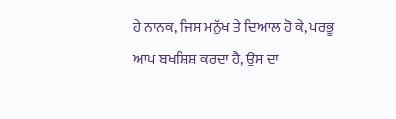ਹੇ ਨਾਨਕ, ਜਿਸ ਮਨੁੱਖ ਤੇ ਦਿਆਲ ਹੋ ਕੇ, ਪਰਭੂ ਆਪ ਬਖਸ਼ਿਸ਼ ਕਰਦਾ ਹੈ, ਉਸ ਦਾ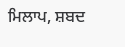ਮਿਲਾਪ, ਸ਼ਬਦ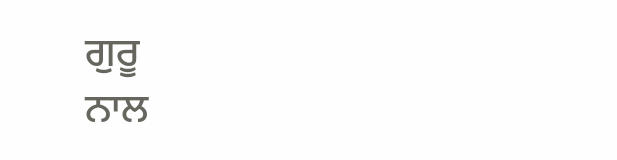ਗੁਰੂ
ਨਾਲ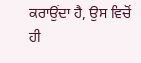ਕਰਾਉਂਦਾ ਹੈ, ਉਸ ਵਿਚੋਂ ਹੀ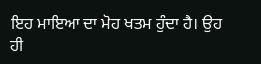ਇਹ ਮਾਇਆ ਦਾ ਮੋਹ ਖਤਮ ਹੁੰਦਾ ਹੈ। ਉਹ ਹੀ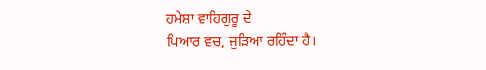ਹਮੇਸ਼ਾ ਵਾਹਿਗੁਰੂ ਦੇ
ਪਿਆਰ ਵਚ, ਜੁੜਿਆ ਰਹਿੰਦਾ ਹੈ।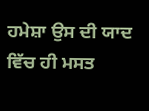ਹਮੇਸ਼ਾ ਉਸ ਦੀ ਯਾਦ ਵਿੱਚ ਹੀ ਮਸਤ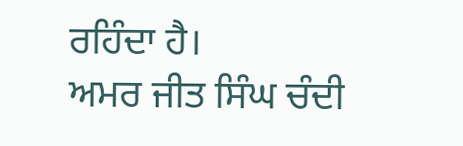ਰਹਿੰਦਾ ਹੈ।
ਅਮਰ ਜੀਤ ਸਿੰਘ ਚੰਦੀ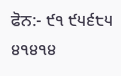ਫੋਨ:- ੯੧ ੯੫੬੮੫ ੪੧੪੧੪